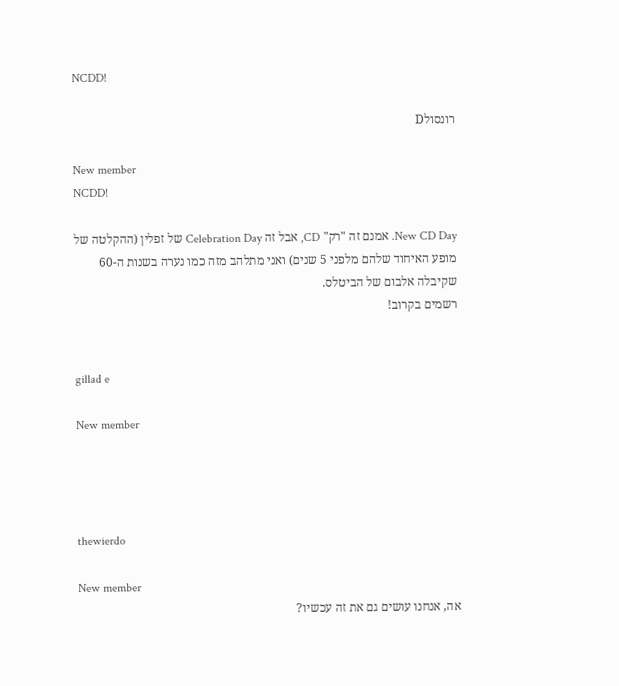NCDD!

רונסולD

New member
NCDD!

New CD Day. אמנם זה "רק" CD, אבל זה Celebration Day של זפלין (ההקלטה של מופע האיחוד שלהם מלפני 5 שנים) ואני מתלהב מזה כמו נערה בשנות ה-60 שקיבלה אלבום של הביטלס.
רשמים בקרוב!


gillad e

New member




thewierdo

New member
אה, אנחנו עושים גם את זה עכשיו?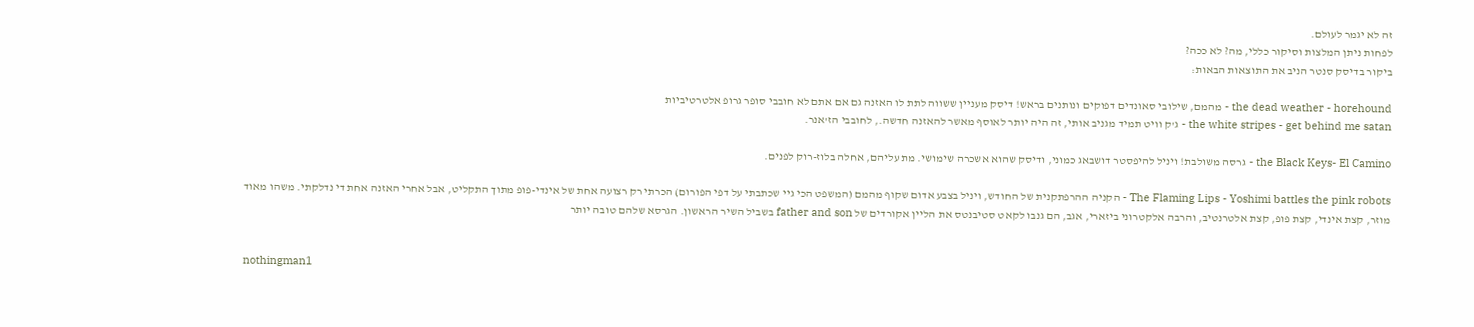זה לא יגמר לעולם.
לפחות ניתן המלצות וסיקור כללי, מה? לא ככה?
ביקור בדיסק סנטר הניב את התוצאות הבאות:

the dead weather - horehound - מהמם, שילובי סאונדים דפוקים ונותנים בראש! דיסק מעניין ששווה לתת לו האזנה גם אם אתם לא חובבי סופר גרופ אלטרטיביות
the white stripes - get behind me satan - ג'ק וויט תמיד מגניב אותי, זה היה יותר לאוסף מאשר להאזנה חדשה., לחובבי הז'אנר.

the Black Keys- El Camino - גרסה משולבת! ויניל להיפסטר דושבאג כמוני, ודיסק שהוא אשכרה שימושי. מת עליהם, אחלה בלוז-רוק לפנים.

The Flaming Lips - Yoshimi battles the pink robots - הקניה ההרפתקנית של החודש, ויניל בצבע אדום שקוף מהמם (המשפט הכי גיי שכתבתי על דפי הפורום) הכרתי רק רצועה אחת של אינדי-פופ מתוך התקליט, אבל אחרי האזנה אחת די נדלקתי. משהו מאוד מוזר, קצת אינדי, קצת פופ, קצת אלטרנטיב, והרבה אלקטרוני ביזארי, אגב, הם גנבו לקאט סטיבנטס את הליין אקורדים של father and son בשביל השיר הראשון. הגרסא שלהם טובה יותר


nothingman1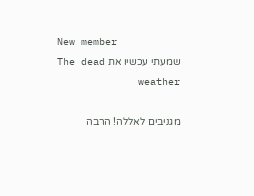New member
שמעתי עכשיו את The dead weather

מגניבים לאללה! הרבה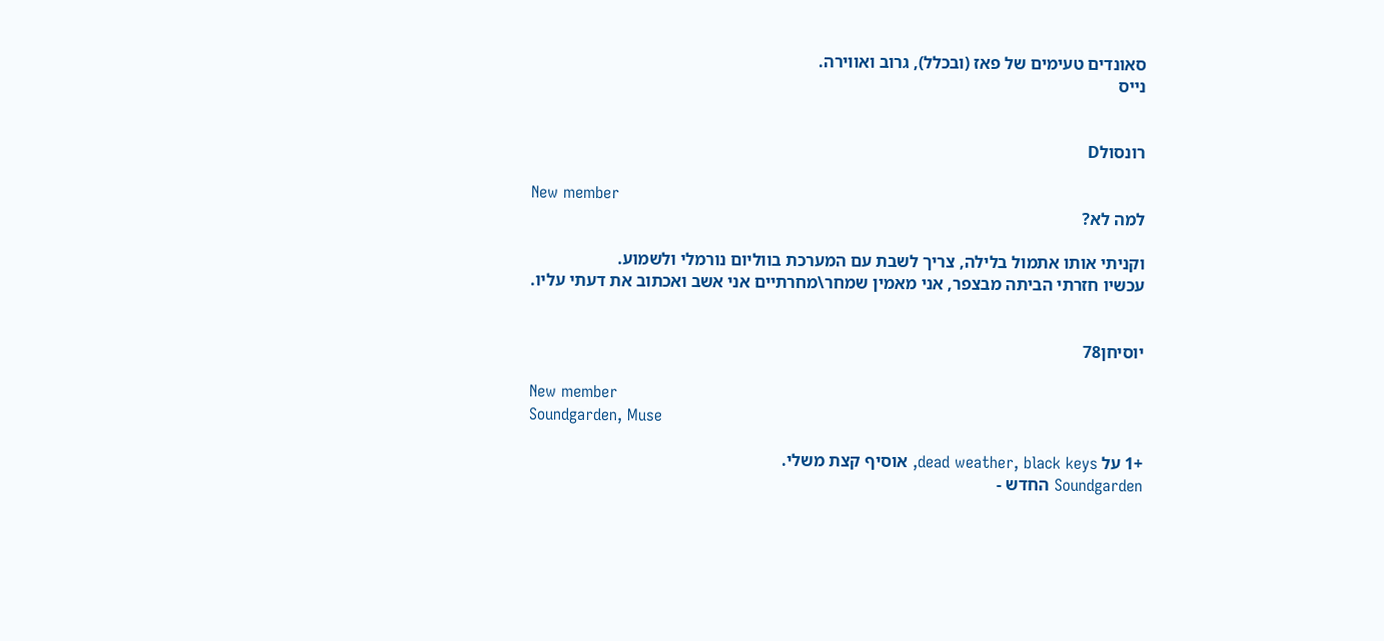סאונדים טעימים של פאז (ובכלל), גרוב ואווירה.
נייס


רונסולD

New member
למה לא?

וקניתי אותו אתמול בלילה, צריך לשבת עם המערכת בווליום נורמלי ולשמוע.
עכשיו חזרתי הביתה מבצפר, אני מאמין שמחר\מחרתיים אני אשב ואכתוב את דעתי עליו.


יוסיחן78

New member
Soundgarden, Muse

+1 על dead weather, black keys, אוסיף קצת משלי.
Soundgarden החדש -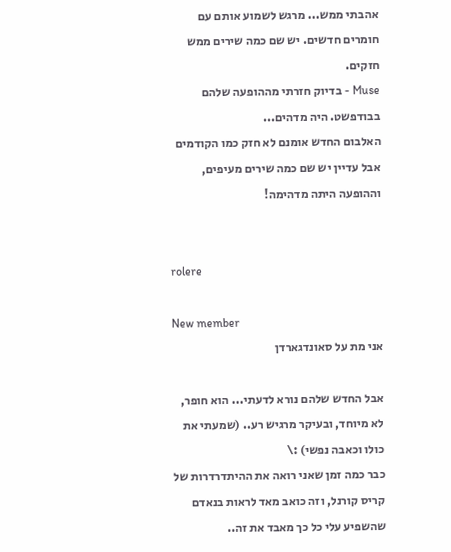אהבתי ממש... מרגש לשמוע אותם עם חומרים חדשים. יש שם כמה שירים ממש חזקים.
Muse - בדיוק חזרתי מההופעה שלהם בבודפשט. היה מדהים...
האלבום החדש אומנם לא חזק כמו הקודמים אבל עדיין יש שם כמה שירים מעיפים, וההופעה היתה מדהימה!


rolere

New member
אני מת על סאונדגארדן

אבל החדש שלהם נורא לדעתי... הוא חופר, לא מיוחד, ובעיקר מרגיש רע.. (שמעתי את כולו וכאבה נפשי) :\
כבר כמה זמן שאני רואה את ההיתדרדרות של קריס קורנל, וזה כואב מאד לראות בנאדם שהשפיע עלי כל כך מאבד את זה..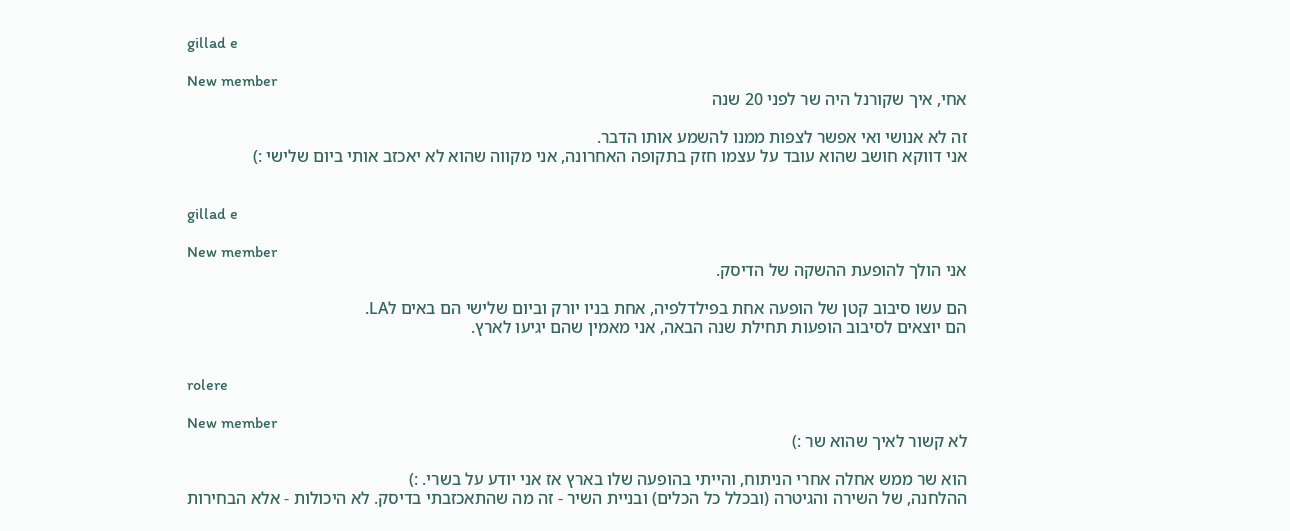gillad e

New member
אחי, איך שקורנל היה שר לפני 20 שנה

זה לא אנושי ואי אפשר לצפות ממנו להשמע אותו הדבר.
אני דווקא חושב שהוא עובד על עצמו חזק בתקופה האחרונה, אני מקווה שהוא לא יאכזב אותי ביום שלישי :)


gillad e

New member
אני הולך להופעת ההשקה של הדיסק.

הם עשו סיבוב קטן של הופעה אחת בפילדלפיה, אחת בניו יורק וביום שלישי הם באים לLA.
הם יוצאים לסיבוב הופעות תחילת שנה הבאה, אני מאמין שהם יגיעו לארץ.


rolere

New member
לא קשור לאיך שהוא שר :)

הוא שר ממש אחלה אחרי הניתוח, והייתי בהופעה שלו בארץ אז אני יודע על בשרי. :)
ההלחנה, של השירה והגיטרה (ובכלל כל הכלים) ובניית השיר - זה מה שהתאכזבתי בדיסק. לא היכולות - אלא הבחירות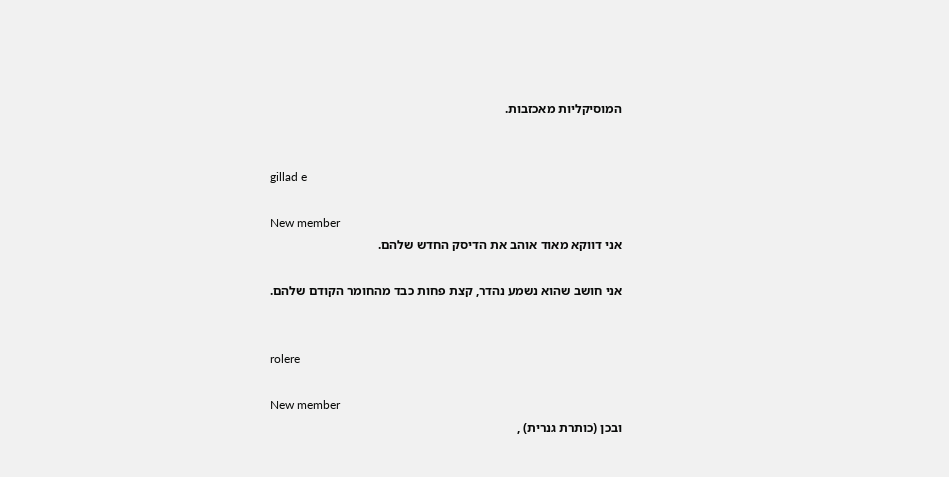המוסיקליות מאכזבות.


gillad e

New member
אני דווקא מאוד אוהב את הדיסק החדש שלהם.

אני חושב שהוא נשמע נהדר, קצת פחות כבד מהחומר הקודם שלהם.


rolere

New member
ובכן (כותרת גנרית) ,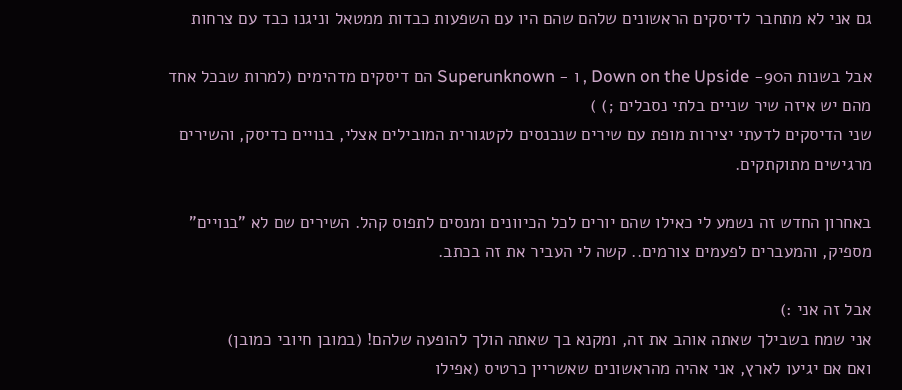גם אני לא מתחבר לדיסקים הראשונים שלהם שהם היו עם השפעות כבדות ממטאל וניגנו כבד עם צרחות

אבל בשנות ה90- Down on the Upside , ו - Superunknown הם דיסקים מדהימים (למרות שבכל אחד מהם יש איזה שיר שניים בלתי נסבלים ;) )
שני הדיסקים לדעתי יצירות מופת עם שירים שנכנסים לקטגורית המובילים אצלי, בנויים כדיסק, והשירים מרגישים מתוקתקים.

באחרון החדש זה נשמע לי כאילו שהם יורים לכל הכיוונים ומנסים לתפוס קהל. השירים שם לא "בנויים" מספיק, והמעברים לפעמים צורמים.. קשה לי העביר את זה בכתב.

אבל זה אני :)
אני שמח בשבילך שאתה אוהב את זה, ומקנא בך שאתה הולך להופעה שלהם! (במובן חיובי כמובן)
ואם אם יגיעו לארץ, אני אהיה מהראשונים שאשריין כרטיס (אפילו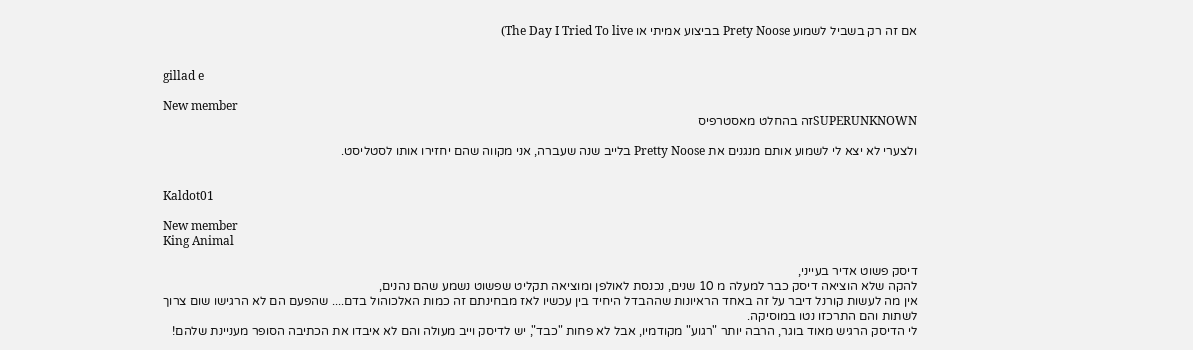אם זה רק בשביל לשמוע Prety Noose בביצוע אמיתי או The Day I Tried To live)


gillad e

New member
SUPERUNKNOWNזה בהחלט מאסטרפיס

ולצערי לא יצא לי לשמוע אותם מנגנים את Pretty Noose בלייב שנה שעברה, אני מקווה שהם יחזירו אותו לסטליסט.


Kaldot01

New member
King Animal

דיסק פשוט אדיר בעייני,
להקה שלא הוציאה דיסק כבר למעלה מ 10 שנים, נכנסת לאולפן ומוציאה תקליט שפשוט נשמע שהם נהנים,
אין מה לעשות קורנל דיבר על זה באחד הראיונות שההבדל היחיד בין עכשיו לאז מבחינתם זה כמות האלכוהול בדם.... שהפעם הם לא הרגישו שום צרוך
לשתות והם התרכזו נטו במוסיקה.
לי הדיסק הרגיש מאוד בוגר, הרבה יותר "רגוע" מקודמיו, אבל לא פחות "כבד", יש לדיסק וייב מעולה והם לא איבדו את הכתיבה הסופר מעניינת שלהם!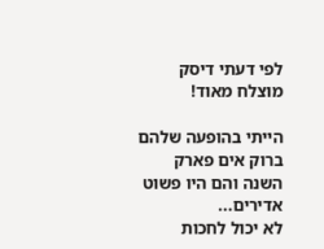לפי דעתי דיסק מוצלח מאוד!

הייתי בהופעה שלהם ברוק אים פארק השנה והם היו פשוט אדירים...
לא יכול לחכות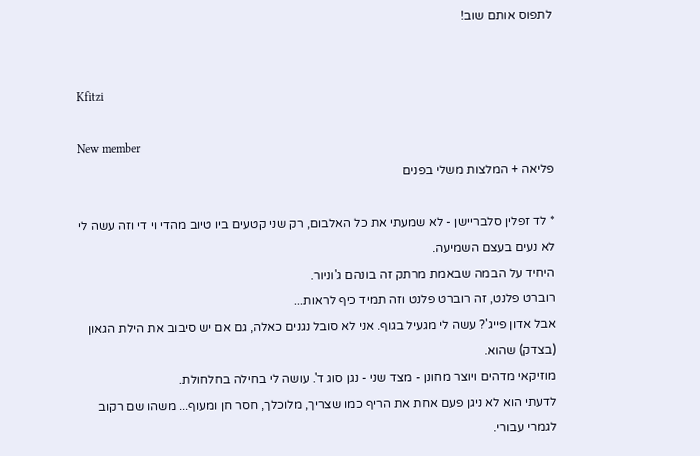לתפוס אותם שוב!


Kfitzi

New member
פליאה + המלצות משלי בפנים

* לד זפלין סלבריישן - לא שמעתי את כל האלבום, רק שני קטעים ביו טיוב מהדי וי די וזה עשה לי לא נעים בעצם השמיעה.
היחיד על הבמה שבאמת מרתק זה בונהם ג'וניור.
רוברט פלנט, זה רוברט פלנט וזה תמיד כיף לראות...
אבל אדון פייג'? עשה לי מגעיל בגוף. אני לא סובל נגנים כאלה, גם אם יש סיבוב את הילת הגאון (בצדק) שהוא.
מוזיקאי מדהים ויוצר מחונן - מצד שני - נגן סוג ד'. עושה לי בחילה בחלחולת.
לדעתי הוא לא ניגן פעם אחת את הריף כמו שצריך, מלוכלך, חסר חן ומעוף... משהו שם רקוב לגמרי עבורי.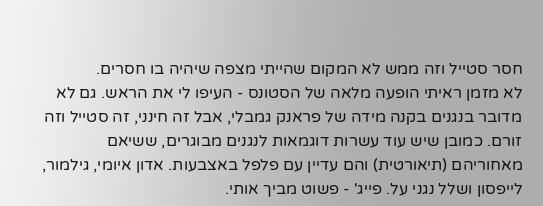חסר סטייל וזה ממש לא המקום שהייתי מצפה שיהיה בו חסרים.
לא מזמן ראיתי הופעה מלאה של הסטונס - העיפו לי את הראש. גם לא מדובר בנגנים בקנה מידה של פראנק גמבלי, אבל זה חינני, זה סטייל וזה זורם. כמובן שיש עוד עשרות דוגמאות לנגנים מבוגרים, ששיאם מאחוריהם (תיאורטית) והם עדיין עם פלפל באצבעות. אדון איומי, גילמור, לייפסון ושלל נגני על. פייג' - פשוט מביך אותי.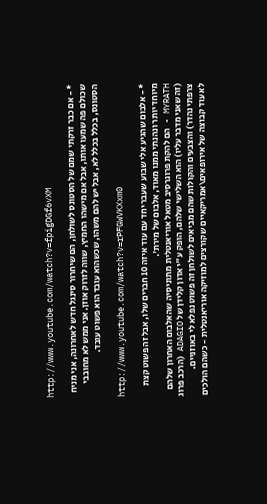http://www.youtube.com/watch?v=fpigDGf6vXM

* - אם כבר זרקתי שמם של הסטונס לשולחן, הם שיחרור סינגל חדש לאחרונה, אני מניח שכולם פה שמעו אותו, אבל אם מישהו החמיץ, שווה לזרוק אוזן. אני ממש לא מחובבי הסטונס, בכלל בכלל לא, אבל יש להם משהו, שכשהוא עובד הוא פשוט עובד.

http://www.youtube.com/watch?v=rPFGWVKXxm0

* - אלבום שהגיע אלי שבוע שעבר יחד עם עוד איזה 10 חברים שלו, אבל זה פשוט קצת מיוחד יותר ונהנתי ממנו מאוד, אלבום של מירת'.
MYRATH - הם להקת פרוגרסיב מטאל אוריאנטלית מתוניסיה שהאלבום האחרון שלהם (זה שאני מדבר עליו) הוא השלישי שלהם, הופק ע"י אדון קלידן של ADAGIO (הרכב פרוג צרפתי נהדר) והצבעים והקולות שהם מביאים לשולחן זה פשוט נפלא לי באוזניים.
לא עוד קבוצה של אירופאים\אמריקאיים שקורצים למוזיקה אוריאנטלית - כשהם הולכים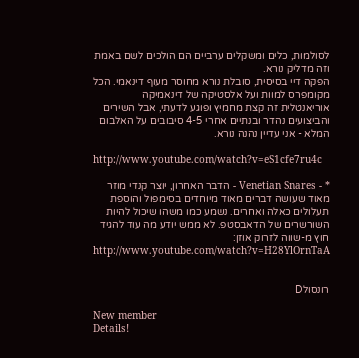לסולמות, כלים ומשקלים ערביים הם הולכים לשם באמת וזה מדליק נורא.
הפקה דיי בסיסית, סובלת נורא מחוסר מעוף דינאמי. הכל מקומפרס למוות ועל אלסטיקה של דינאמיקה אוריאנטלית זה קצת מחמיץ ופוגע לדעתי, אבל השירים והביצועים נהדר ובנתיים אחרי 4-5 סיבובים על האלבום המלא - אני עדיין נהנה נורא.

http://www.youtube.com/watch?v=eS1cfe7ru4c

* - Venetian Snares - הדבר האחרון, יוצר קנדי מוזר מאוד שעושה דברים מאוד מיוחדים בסימפול והוספת תעלולים כאלה ואחרים. נשמע כמו משהו שיכול להיות השורשרים של הדאבסטפ. לא ממש יודע מה עוד להגיד חוץ מ-שווה לזרוק אוזן:
http://www.youtube.com/watch?v=H28YlOrnTaA


רונסולD

New member
Details!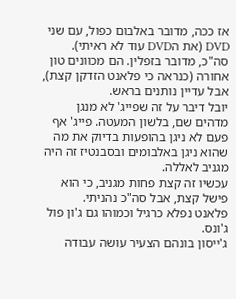אז ככה, מדובר באלבום כפול, עם שני DVD (את הDVD עוד לא ראיתי).
סה"כ, מדובר בזפלין. הם מכוונים טון אחורה (כנראה כי פלאנט הזדקן קצת), אבל עדיין נותנים בראש.
יובל דיבר על זה שפייג' לא מנגן מדהים שם, בלשון המעטה. פייג' אף פעם לא ניגן בהופעות בדיוק את מה שהוא ניגן באלבומים ובסבנטיז זה היה מגניב לאללה.
עכשיו זה קצת פחות מגניב, כי הוא פישל קצת, אבל סה"כ נהניתי.
פלאנט נפלא כרגיל וכמוהו גם ג'ון פול ג'ונס.
ג'ייסון בונהם הצעיר עושה עבודה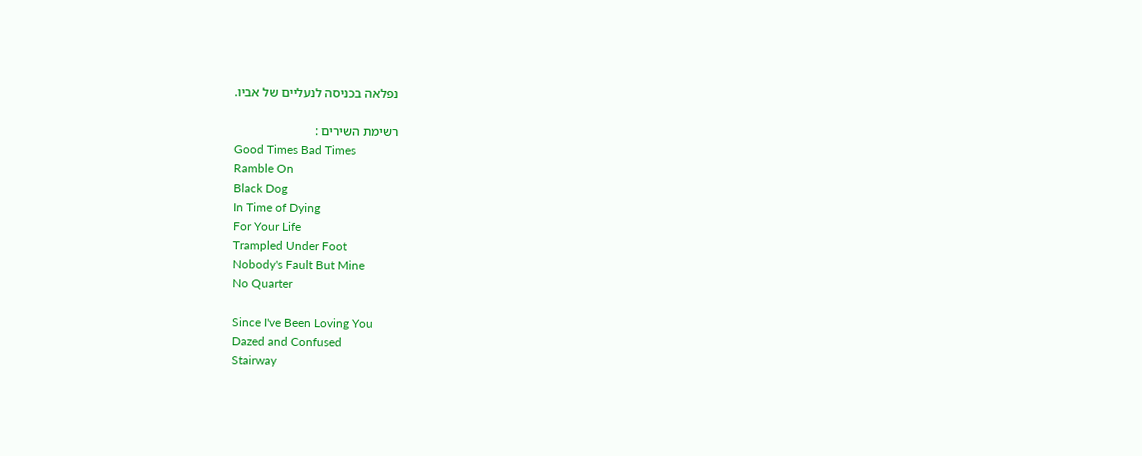נפלאה בכניסה לנעליים של אביו.

רשימת השירים :
Good Times Bad Times
Ramble On
Black Dog
In Time of Dying
For Your Life
Trampled Under Foot
Nobody's Fault But Mine
No Quarter

Since I've Been Loving You
Dazed and Confused
Stairway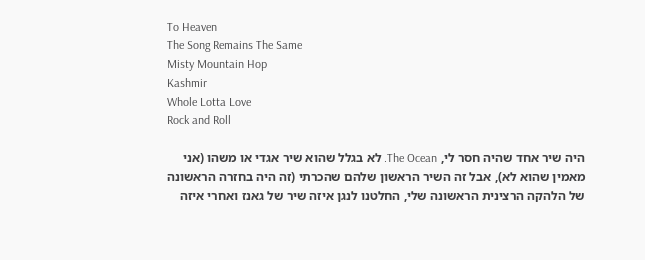To Heaven
The Song Remains The Same
Misty Mountain Hop
Kashmir
Whole Lotta Love
Rock and Roll

היה שיר אחד שהיה חסר לי, The Ocean. לא בגלל שהוא שיר אגדי או משהו (אני מאמין שהוא לא), אבל זה השיר הראשון שלהם שהכרתי (זה היה בחזרה הראשונה של הלהקה הרצינית הראשונה שלי, החלטנו לנגן איזה שיר של גאנז ואחרי איזה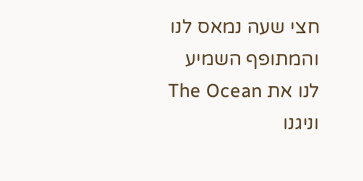חצי שעה נמאס לנו והמתופף השמיע לנו את The Ocean וניגנו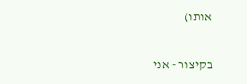אותו)

בקיצור - אני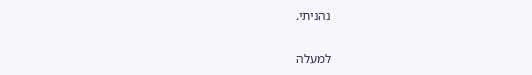נהניתי.

למעלה